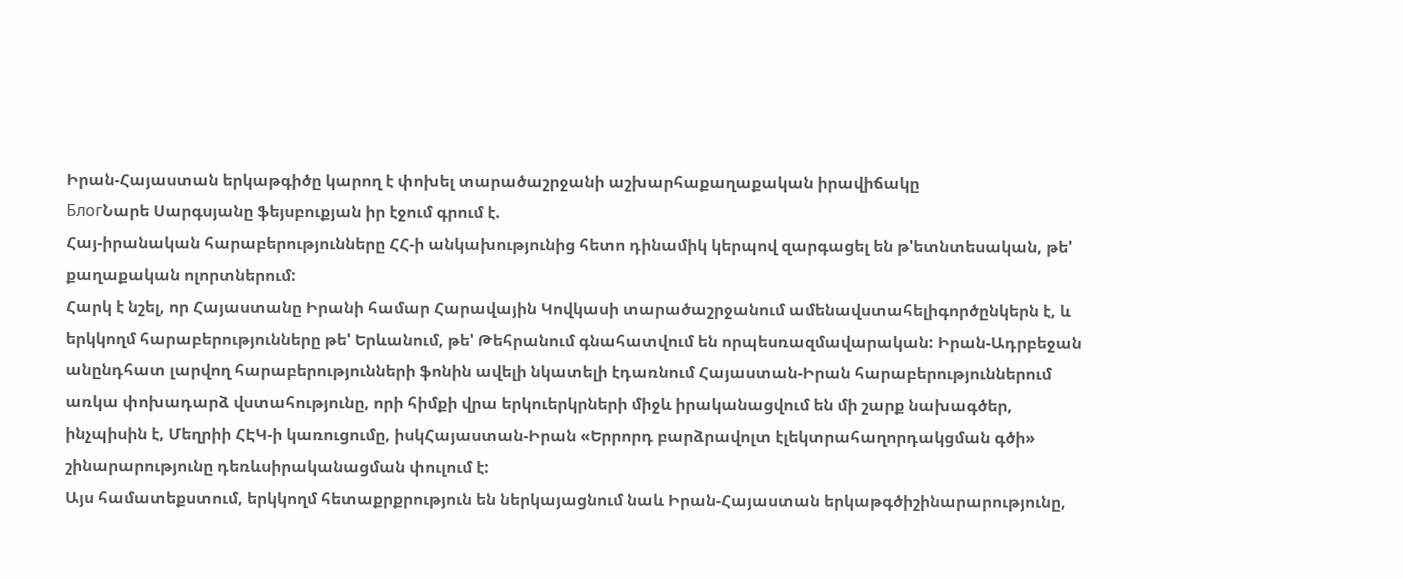Իրան-Հայաստան երկաթգիծը կարող է փոխել տարածաշրջանի աշխարհաքաղաքական իրավիճակը
БлогՆարե Սարգսյանը ֆեյսբուքյան իր էջում գրում է.
Հայ-իրանական հարաբերությունները ՀՀ-ի անկախությունից հետո դինամիկ կերպով զարգացել են թ'ետնտեսական, թե' քաղաքական ոլորտներում:
Հարկ է նշել, որ Հայաստանը Իրանի համար Հարավային Կովկասի տարածաշրջանում ամենավստահելիգործընկերն է, և երկկողմ հարաբերությունները թե' Երևանում, թե' Թեհրանում գնահատվում են որպեսռազմավարական: Իրան-Ադրբեջան անընդհատ լարվող հարաբերությունների ֆոնին ավելի նկատելի էդառնում Հայաստան-Իրան հարաբերություններում առկա փոխադարձ վստահությունը, որի հիմքի վրա երկուերկրների միջև իրականացվում են մի շարք նախագծեր, ինչպիսին է, Մեղրիի ՀԷԿ-ի կառուցումը, իսկՀայաստան-Իրան «Երրորդ բարձրավոլտ էլեկտրահաղորդակցման գծի» շինարարությունը դեռևսիրականացման փուլում է:
Այս համատեքստում, երկկողմ հետաքրքրություն են ներկայացնում նաև Իրան-Հայաստան երկաթգծիշինարարությունը,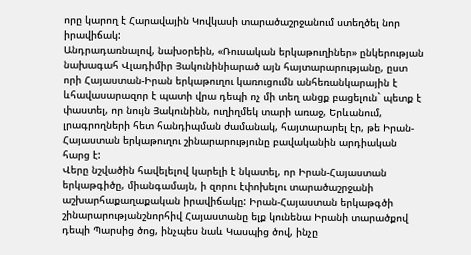որը կարող է Հարավային Կովկասի տարածաշրջանում ստեղծել նոր իրավիճակ:
Անդրադառնալով, նախօրեին, «Ռուսական երկաթուղիներ» ընկերության նախագահ Վլադիմիր Յակունինիարած այն հայտարարությանը, ըստ որի Հայաստան-Իրան երկաթուղու կառուցումն անհեռանկարային է ևհավասարազոր է պատի վրա դեպի ոչ մի տեղ անցք բացելուն` պետք է փաստել, որ նույն Յակունինն, ուղիղմեկ տարի առաջ, Երևանում, լրագրողների հետ հանդիպման ժամանակ, հայտարարել էր, թե Իրան-Հայաստան երկաթուղու շինարարությունը բավականին արդիական հարց է:
Վերը նշվածին հավելելով կարելի է նկատել, որ Իրան-Հայաստան երկաթգիծը, միանգամայն, ի զորու էփոխելու տարածաշրջանի աշխարհաքաղաքական իրավիճակը: Իրան-Հայաստան երկաթգծի շինարարությանշնորհիվ Հայաստանը ելք կունենա Իրանի տարածքով դեպի Պարսից ծոց, ինչպես նաև Կասպից ծով, ինչը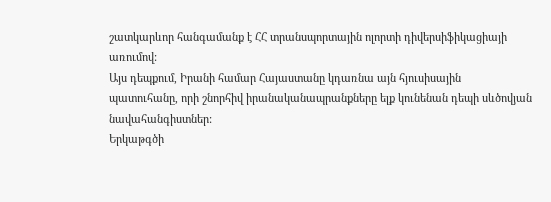շատկարևոր հանգամանք է ՀՀ տրանսպորտային ոլորտի դիվերսիֆիկացիայի առումով:
Այս դեպքում, Իրանի համար Հայաստանը կդառնա այն հյուսիսային պատուհանը, որի շնորհիվ իրանականապրանքները ելք կունենան դեպի սևծովյան նավահանգիստներ:
Երկաթգծի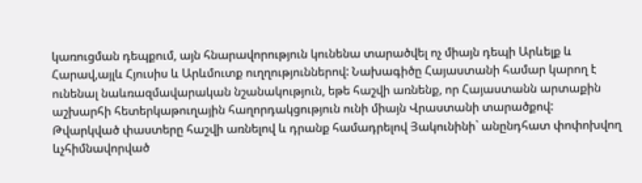կառուցման դեպքում, այն հնարավորություն կունենա տարածվել ոչ միայն դեպի Արևելք և Հարավ,այլև Հյուսիս և Արևմուտք ուղղություններով: Նախագիծը Հայաստանի համար կարող է ունենալ նաևռազմավարական նշանակություն, եթե հաշվի առնենք, որ Հայաստանն արտաքին աշխարհի հետերկաթուղային հաղորդակցություն ունի միայն Վրաստանի տարածքով:
Թվարկված փաստերը հաշվի առնելով և դրանք համադրելով Յակունինի` անընդհատ փոփոխվող ևչհիմնավորված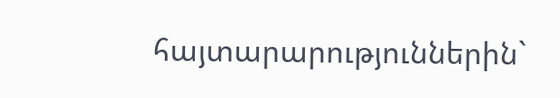հայտարարություններին`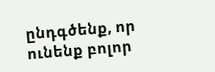ընդգծենք, որ ունենք բոլոր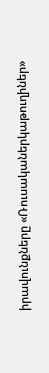իրավունքները «Ռուսականերկաթուղիներ»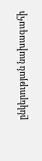ընկերության նախագահի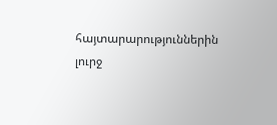հայտարարություններին լուրջ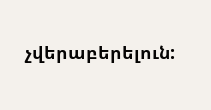չվերաբերելուն: